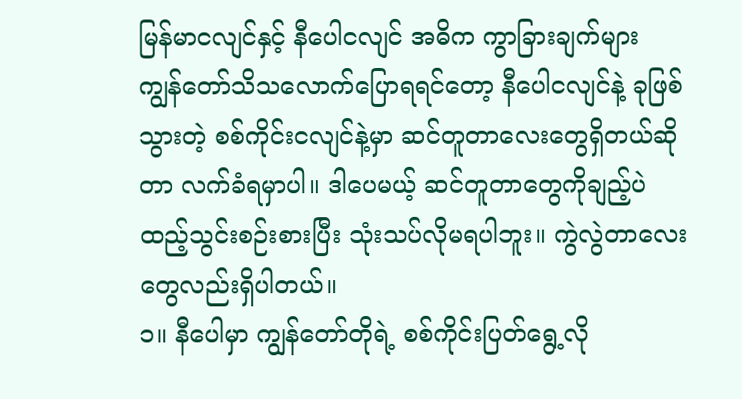မြန်မာငလျင်နှင့် နီပေါငလျင် အဓိက ကွာခြားချက်များ
ကျွန်တော်သိသလောက်ပြောရရင်တော့ နီပေါငလျင်နဲ့ ခုဖြစ်သွားတဲ့ စစ်ကိုင်းငလျင်နဲ့မှာ ဆင်တူတာလေးတွေရှိတယ်ဆိုတာ လက်ခံရမှာပါ။ ဒါပေမယ့် ဆင်တူတာတွေကိုချည့်ပဲ ထည့်သွင်းစဉ်းစားပြီး သုံးသပ်လိုမရပါဘူး။ ကွဲလွဲတာလေးတွေလည်းရှိပါတယ်။
၁။ နီပေါမှာ ကျွန်တော်တိုရဲ့ စစ်ကိုင်းပြတ်ရွေ့လို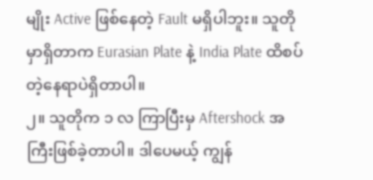မျိုး Active ဖြစ်နေတဲ့ Fault မရှိပါဘူး။ သူတိုမှာရှိတာက Eurasian Plate နဲ့ India Plate ထိစပ်တဲ့နေရာပဲရှိတာပါ။
၂။ သူတိုက ၁ လ ကြာပြီးမှ Aftershock အကြီးဖြစ်ခဲ့တာပါ။ ဒါပေမယ့် ကျွန်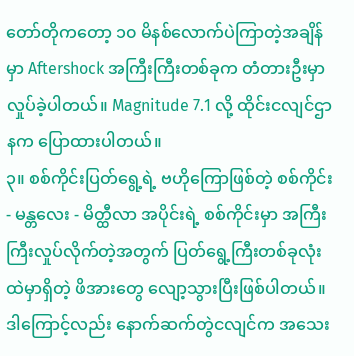တော်တိုကတော့ ၁၀ မိနစ်လောက်ပဲကြာတဲ့အချိန်မှာ Aftershock အကြီးကြီးတစ်ခုက တံတားဦးမှာ လှုပ်ခဲ့ပါတယ်။ Magnitude 7.1 လို့ ထိုင်းငလျင်ဌာနက ပြောထားပါတယ်။
၃။ စစ်ကိုင်းပြတ်ရွေ့ရဲ့ ဗဟိုကြောဖြစ်တဲ့ စစ်ကိုင်း - မန္တလေး - မိတ္ထီလာ အပိုင်းရဲ့ စစ်ကိုင်းမှာ အကြီးကြီးလှုပ်လိုက်တဲ့အတွက် ပြတ်ရွေ့ကြီးတစ်ခုလုံးထဲမှာရှိတဲ့ ဖိအားတွေ လျော့သွားပြီးဖြစ်ပါတယ်။ ဒါကြောင့်လည်း နောက်ဆက်တွဲငလျင်က အသေး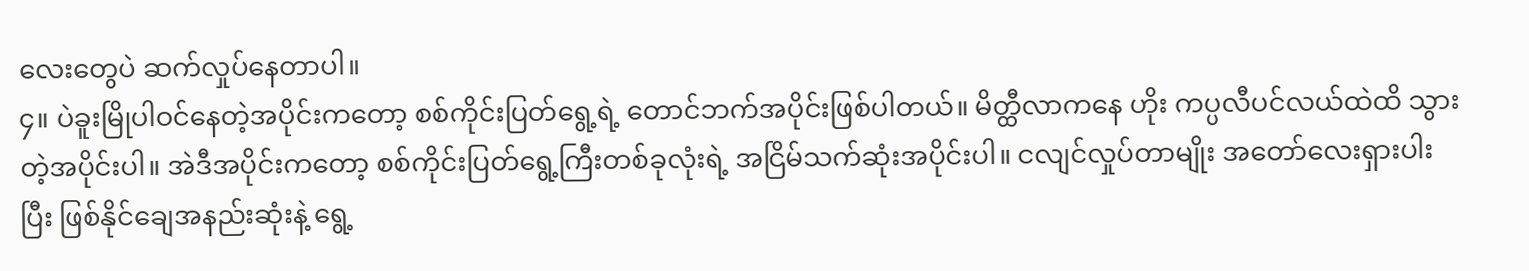လေးတွေပဲ ဆက်လှုပ်နေတာပါ။
၄။ ပဲခူးမြိုပါဝင်နေတဲ့အပိုင်းကတော့ စစ်ကိုင်းပြတ်ရွေ့ရဲ့ တောင်ဘက်အပိုင်းဖြစ်ပါတယ်။ မိတ္ထီလာကနေ ဟိုး ကပ္ပလီပင်လယ်ထဲထိ သွားတဲ့အပိုင်းပါ။ အဲဒီအပိုင်းကတော့ စစ်ကိုင်းပြတ်ရွေ့ကြီးတစ်ခုလုံးရဲ့ အငြိမ်သက်ဆုံးအပိုင်းပါ။ ငလျင်လှုပ်တာမျိုး အတော်လေးရှားပါးပြီး ဖြစ်နိုင်ချေအနည်းဆုံးနဲ့ ရွေ့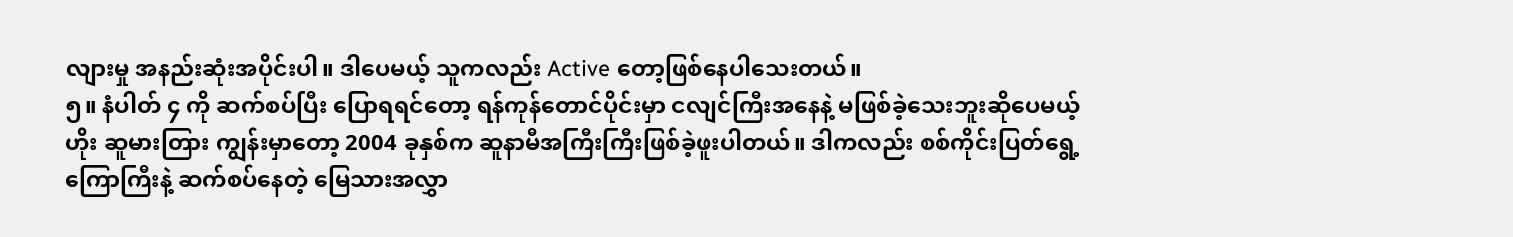လျားမှု အနည်းဆုံးအပိုင်းပါ။ ဒါပေမယ့် သူကလည်း Active တော့ဖြစ်နေပါသေးတယ်။
၅။ နံပါတ် ၄ ကို ဆက်စပ်ပြီး ပြောရရင်တော့ ရန်ကုန်တောင်ပိုင်းမှာ ငလျင်ကြီးအနေနဲ့ မဖြစ်ခဲ့သေးဘူးဆိုပေမယ့် ဟိုး ဆူမားတြား ကျွန်းမှာတော့ 2004 ခုနှစ်က ဆူနာမီအကြီးကြီးဖြစ်ခဲ့ဖူးပါတယ်။ ဒါကလည်း စစ်ကိုင်းပြတ်ရွေ့ကြောကြီးနဲ့ ဆက်စပ်နေတဲ့ မြေသားအလွှာ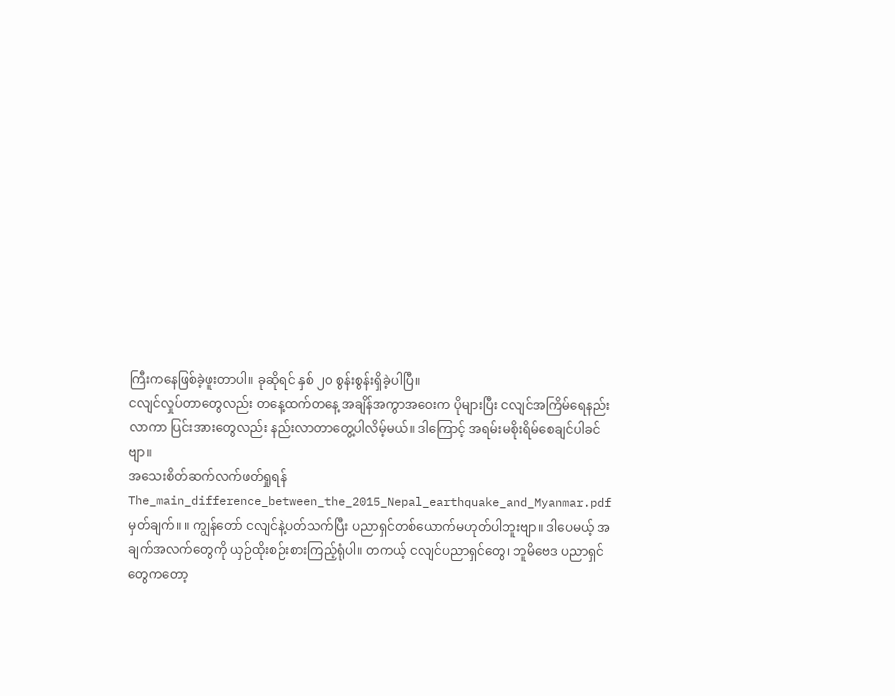ကြီးကနေဖြစ်ခဲ့ဖူးတာပါ။ ခုဆိုရင် နှစ် ၂၀ စွန်းစွန်းရှိခဲ့ပါပြီ။
ငလျင်လှုပ်တာတွေလည်း တနေ့ထက်တနေ့ အချိန်အကွာအဝေးက ပိုများပြီး ငလျင်အကြိမ်ရေနည်းလာကာ ပြင်းအားတွေလည်း နည်းလာတာတွေ့ပါလိမ့်မယ်။ ဒါကြောင့် အရမ်းမစိုးရိမ်စေချင်ပါခင်ဗျာ။
အသေးစိတ်ဆက်လက်ဖတ်ရှုရန် The_main_difference_between_the_2015_Nepal_earthquake_and_Myanmar.pdf
မှတ်ချက်။ ။ ကျွန်တော် ငလျင်နဲ့ပတ်သက်ပြီး ပညာရှင်တစ်ယောက်မဟုတ်ပါဘူးဗျာ။ ဒါပေမယ့် အချက်အလက်တွေကို ယှဉ်ထိုးစဉ်းစားကြည့်ရုံပါ။ တကယ့် ငလျင်ပညာရှင်တွေ၊ ဘူမိဗေဒ ပညာရှင်တွေကတော့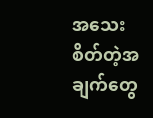အသေးစိတ်တဲ့အချက်တွေ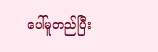ပေါ်မူတည်ပြီး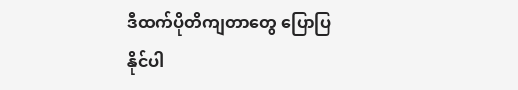ဒီထက်ပိုတိကျတာတွေ ပြောပြနိုင်ပါ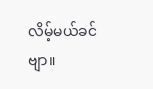လိမ့်မယ်ခင်ဗျာ။